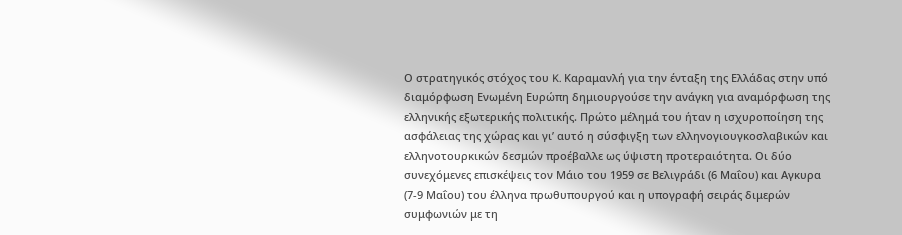Ο στρατηγικός στόχος του K. Καραμανλή για την ένταξη της Ελλάδας στην υπό διαμόρφωση Ενωμένη Ευρώπη δημιουργούσε την ανάγκη για αναμόρφωση της ελληνικής εξωτερικής πολιτικής. Πρώτο μέλημά του ήταν η ισχυροποίηση της ασφάλειας της χώρας και γι’ αυτό η σύσφιγξη των ελληνογιουγκοσλαβικών και ελληνοτουρκικών δεσμών προέβαλλε ως ύψιστη προτεραιότητα. Οι δύο συνεχόμενες επισκέψεις τον Μάιο του 1959 σε Βελιγράδι (6 Μαΐου) και Αγκυρα (7-9 Μαΐου) του έλληνα πρωθυπουργού και η υπογραφή σειράς διμερών συμφωνιών με τη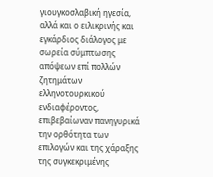γιουγκοσλαβική ηγεσία, αλλά και ο ειλικρινής και εγκάρδιος διάλογος με σωρεία σύμπτωσης απόψεων επί πολλών ζητημάτων ελληνοτουρκικού ενδιαφέροντος, επιβεβαίωναν πανηγυρικά την ορθότητα των επιλογών και της χάραξης της συγκεκριμένης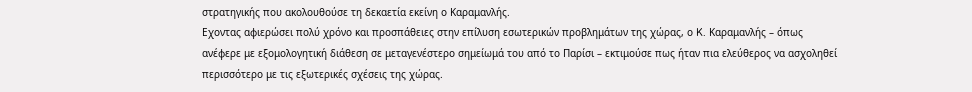στρατηγικής που ακολουθούσε τη δεκαετία εκείνη ο Καραμανλής.
Εχοντας αφιερώσει πολύ χρόνο και προσπάθειες στην επίλυση εσωτερικών προβλημάτων της χώρας, ο K. Καραμανλής – όπως ανέφερε με εξομολογητική διάθεση σε μεταγενέστερο σημείωμά του από το Παρίσι – εκτιμούσε πως ήταν πια ελεύθερος να ασχοληθεί περισσότερο με τις εξωτερικές σχέσεις της χώρας.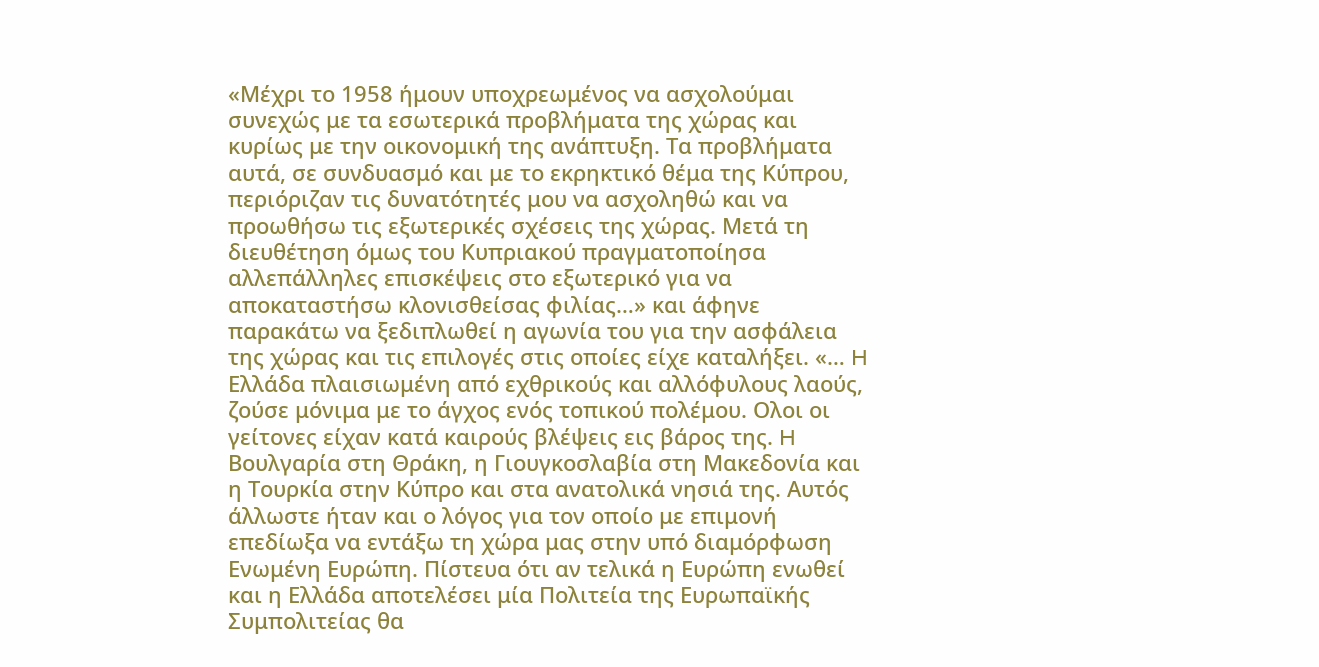«Μέχρι το 1958 ήμουν υποχρεωμένος να ασχολούμαι συνεχώς με τα εσωτερικά προβλήματα της χώρας και κυρίως με την οικονομική της ανάπτυξη. Τα προβλήματα αυτά, σε συνδυασμό και με το εκρηκτικό θέμα της Κύπρου, περιόριζαν τις δυνατότητές μου να ασχοληθώ και να προωθήσω τις εξωτερικές σχέσεις της χώρας. Μετά τη διευθέτηση όμως του Κυπριακού πραγματοποίησα αλλεπάλληλες επισκέψεις στο εξωτερικό για να αποκαταστήσω κλονισθείσας φιλίας…» και άφηνε παρακάτω να ξεδιπλωθεί η αγωνία του για την ασφάλεια της χώρας και τις επιλογές στις οποίες είχε καταλήξει. «… H Ελλάδα πλαισιωμένη από εχθρικούς και αλλόφυλους λαούς, ζούσε μόνιμα με το άγχος ενός τοπικού πολέμου. Ολοι οι γείτονες είχαν κατά καιρούς βλέψεις εις βάρος της. H Βουλγαρία στη Θράκη, η Γιουγκοσλαβία στη Μακεδονία και η Τουρκία στην Κύπρο και στα ανατολικά νησιά της. Αυτός άλλωστε ήταν και ο λόγος για τον οποίο με επιμονή επεδίωξα να εντάξω τη χώρα μας στην υπό διαμόρφωση Ενωμένη Ευρώπη. Πίστευα ότι αν τελικά η Ευρώπη ενωθεί και η Ελλάδα αποτελέσει μία Πολιτεία της Ευρωπαϊκής Συμπολιτείας θα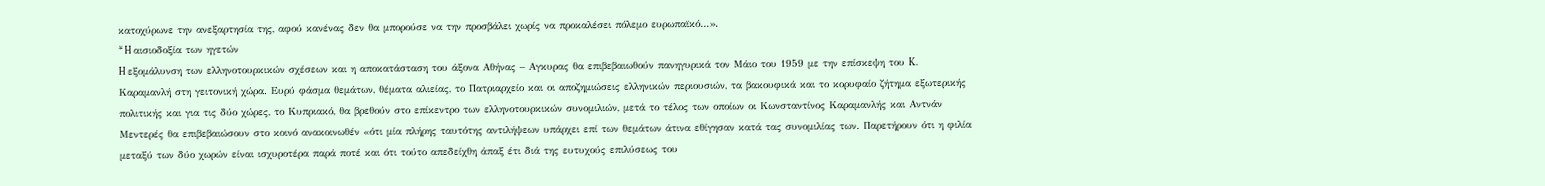κατοχύρωνε την ανεξαρτησία της, αφού κανένας δεν θα μπορούσε να την προσβάλει χωρίς να προκαλέσει πόλεμο ευρωπαϊκό…».
* H αισιοδοξία των ηγετών
H εξομάλυνση των ελληνοτουρκικών σχέσεων και η αποκατάσταση του άξονα Αθήνας – Αγκυρας θα επιβεβαιωθούν πανηγυρικά τον Μάιο του 1959 με την επίσκεψη του K. Καραμανλή στη γειτονική χώρα. Ευρύ φάσμα θεμάτων, θέματα αλιείας, το Πατριαρχείο και οι αποζημιώσεις ελληνικών περιουσιών, τα βακουφικά και το κορυφαίο ζήτημα εξωτερικής πολιτικής και για τις δύο χώρες, το Κυπριακό, θα βρεθούν στο επίκεντρο των ελληνοτουρκικών συνομιλιών, μετά το τέλος των οποίων οι Κωνσταντίνος Καραμανλής και Αντνάν Μεντερές θα επιβεβαιώσουν στο κοινό ανακοινωθέν «ότι μία πλήρης ταυτότης αντιλήψεων υπάρχει επί των θεμάτων άτινα εθίγησαν κατά τας συνομιλίας των. Παρετήρουν ότι η φιλία μεταξύ των δύο χωρών είναι ισχυροτέρα παρά ποτέ και ότι τούτο απεδείχθη άπαξ έτι διά της ευτυχούς επιλύσεως του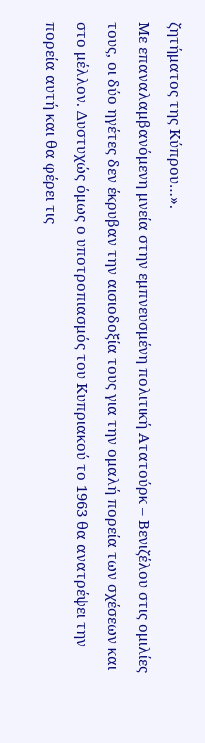ζητήματος της Κύπρου…».
Με επαναλαμβανόμενη μνεία στην εμπνευσμένη πολιτική Ατατούρκ – Βενιζέλου στις ομιλίες τους, οι δύο ηγέτες δεν έκρυβαν την αισιοδοξία τους για την ομαλή πορεία των σχέσεων και στο μέλλον. Δυστυχώς όμως ο υποτροπιασμός του Κυπριακού το 1963 θα ανατρέψει την πορεία αυτή και θα φέρει τις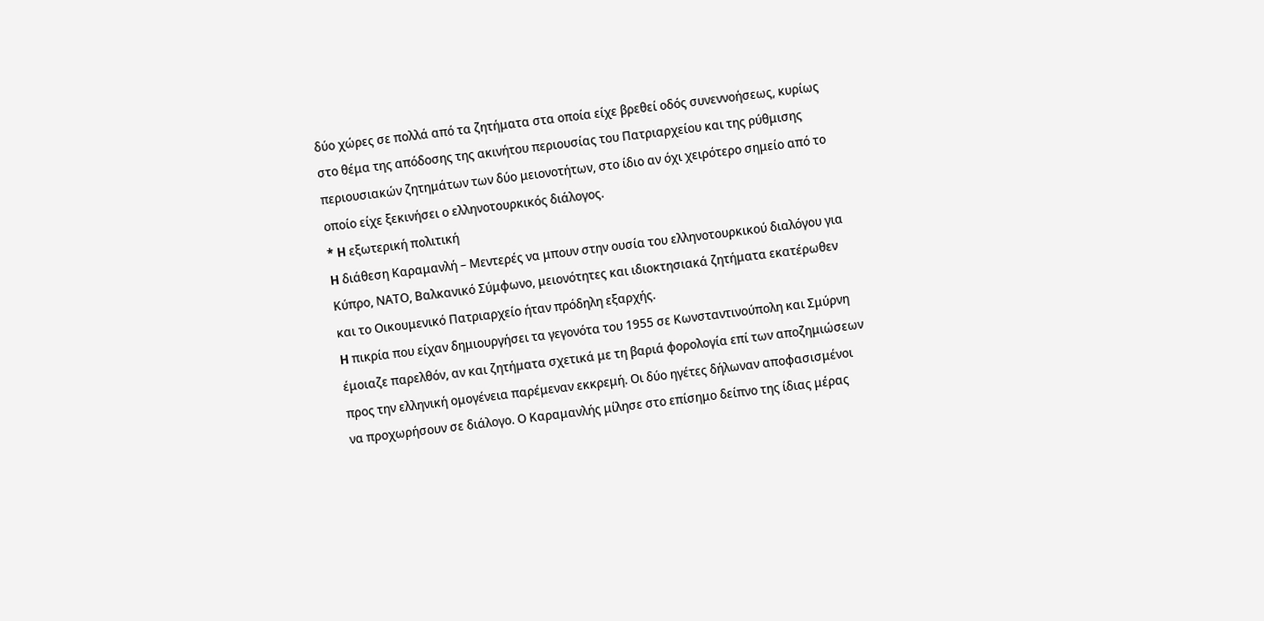δύο χώρες σε πολλά από τα ζητήματα στα οποία είχε βρεθεί οδός συνεννοήσεως, κυρίως στο θέμα της απόδοσης της ακινήτου περιουσίας του Πατριαρχείου και της ρύθμισης περιουσιακών ζητημάτων των δύο μειονοτήτων, στο ίδιο αν όχι χειρότερο σημείο από το οποίο είχε ξεκινήσει ο ελληνοτουρκικός διάλογος.
* H εξωτερική πολιτική
H διάθεση Καραμανλή – Μεντερές να μπουν στην ουσία του ελληνοτουρκικού διαλόγου για Κύπρο, ΝΑΤΟ, Βαλκανικό Σύμφωνο, μειονότητες και ιδιοκτησιακά ζητήματα εκατέρωθεν και το Οικουμενικό Πατριαρχείο ήταν πρόδηλη εξαρχής.
H πικρία που είχαν δημιουργήσει τα γεγονότα του 1955 σε Κωνσταντινούπολη και Σμύρνη έμοιαζε παρελθόν, αν και ζητήματα σχετικά με τη βαριά φορολογία επί των αποζημιώσεων προς την ελληνική ομογένεια παρέμεναν εκκρεμή. Οι δύο ηγέτες δήλωναν αποφασισμένοι να προχωρήσουν σε διάλογο. Ο Καραμανλής μίλησε στο επίσημο δείπνο της ίδιας μέρας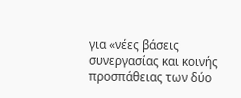για «νέες βάσεις συνεργασίας και κοινής προσπάθειας των δύο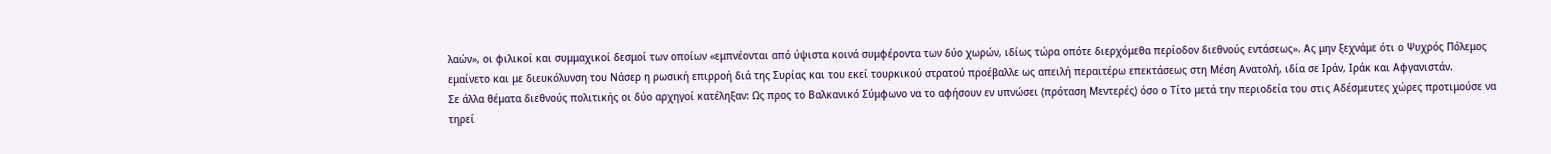λαών», οι φιλικοί και συμμαχικοί δεσμοί των οποίων «εμπνέονται από ύψιστα κοινά συμφέροντα των δύο χωρών, ιδίως τώρα οπότε διερχόμεθα περίοδον διεθνούς εντάσεως». Ας μην ξεχνάμε ότι ο Ψυχρός Πόλεμος εμαίνετο και με διευκόλυνση του Νάσερ η ρωσική επιρροή διά της Συρίας και του εκεί τουρκικού στρατού προέβαλλε ως απειλή περαιτέρω επεκτάσεως στη Μέση Ανατολή, ιδία σε Ιράν, Ιράκ και Αφγανιστάν.
Σε άλλα θέματα διεθνούς πολιτικής οι δύο αρχηγοί κατέληξαν: Ως προς το Βαλκανικό Σύμφωνο να το αφήσουν εν υπνώσει (πρόταση Μεντερές) όσο ο Τίτο μετά την περιοδεία του στις Αδέσμευτες χώρες προτιμούσε να τηρεί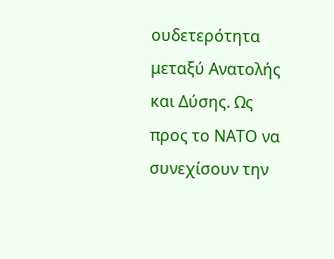ουδετερότητα μεταξύ Ανατολής και Δύσης. Ως προς το ΝΑΤΟ να συνεχίσουν την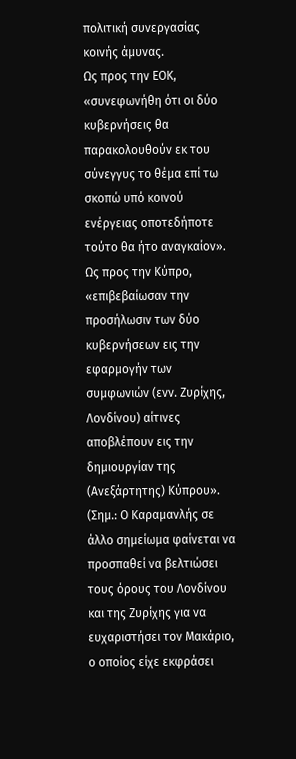πολιτική συνεργασίας κοινής άμυνας.
Ως προς την ΕΟΚ, «συνεφωνήθη ότι οι δύο κυβερνήσεις θα παρακολουθούν εκ του σύνεγγυς το θέμα επί τω σκοπώ υπό κοινού ενέργειας οποτεδήποτε τούτο θα ήτο αναγκαίον».
Ως προς την Κύπρο, «επιβεβαίωσαν την προσήλωσιν των δύο κυβερνήσεων εις την εφαρμογήν των συμφωνιών (ενν. Ζυρίχης, Λονδίνου) αίτινες αποβλέπουν εις την δημιουργίαν της (Ανεξάρτητης) Κύπρου». (Σημ.: Ο Καραμανλής σε άλλο σημείωμα φαίνεται να προσπαθεί να βελτιώσει τους όρους του Λονδίνου και της Ζυρίχης για να ευχαριστήσει τον Μακάριο, ο οποίος είχε εκφράσει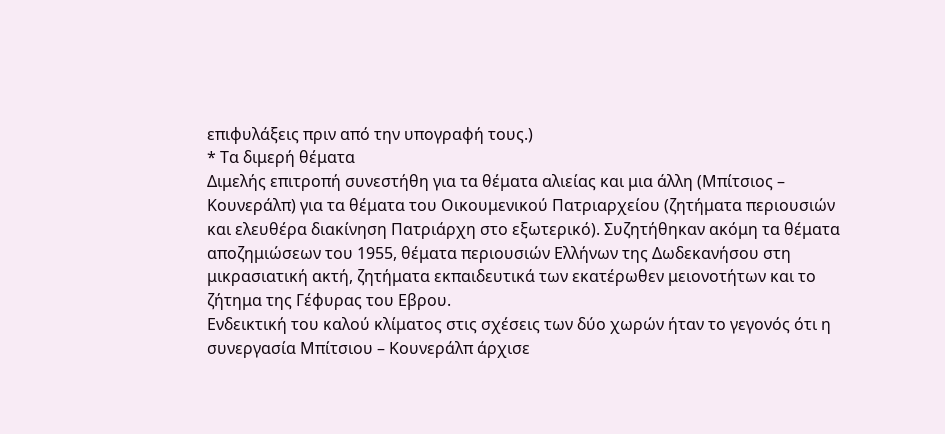επιφυλάξεις πριν από την υπογραφή τους.)
* Τα διμερή θέματα
Διμελής επιτροπή συνεστήθη για τα θέματα αλιείας και μια άλλη (Μπίτσιος – Κουνεράλπ) για τα θέματα του Οικουμενικού Πατριαρχείου (ζητήματα περιουσιών και ελευθέρα διακίνηση Πατριάρχη στο εξωτερικό). Συζητήθηκαν ακόμη τα θέματα αποζημιώσεων του 1955, θέματα περιουσιών Ελλήνων της Δωδεκανήσου στη μικρασιατική ακτή, ζητήματα εκπαιδευτικά των εκατέρωθεν μειονοτήτων και το ζήτημα της Γέφυρας του Εβρου.
Ενδεικτική του καλού κλίματος στις σχέσεις των δύο χωρών ήταν το γεγονός ότι η συνεργασία Μπίτσιου – Κουνεράλπ άρχισε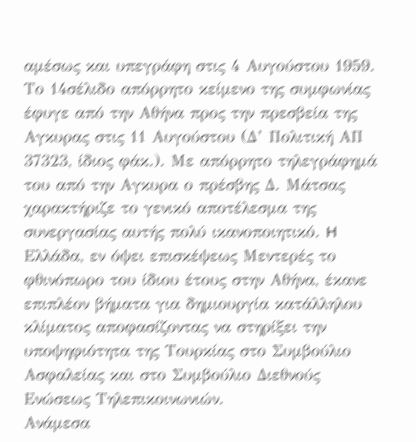αμέσως και υπεγράφη στις 4 Αυγούστου 1959. Το 14σέλιδο απόρρητο κείμενο της συμφωνίας έφυγε από την Αθήνα προς την πρεσβεία της Αγκυρας στις 11 Αυγούστου (Δ’ Πολιτική ΑΠ 37323, ίδιος φάκ.). Με απόρρητο τηλεγράφημά του από την Αγκυρα ο πρέσβης Δ. Μάτσας χαρακτήριζε το γενικό αποτέλεσμα της συνεργασίας αυτής πολύ ικανοποιητικό. H Ελλάδα, εν όψει επισκέψεως Μεντερές το φθινόπωρο του ίδιου έτους στην Αθήνα, έκανε επιπλέον βήματα για δημιουργία κατάλληλου κλίματος αποφασίζοντας να στηρίξει την υποψηφιότητα της Τουρκίας στο Συμβούλιο Ασφαλείας και στο Συμβούλιο Διεθνούς Ενώσεως Τηλεπικοινωνιών.
Ανάμεσα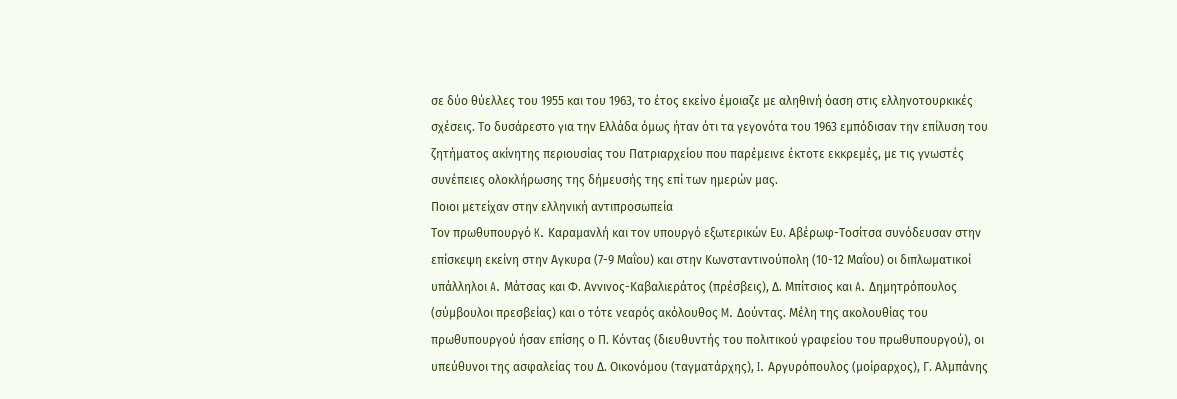σε δύο θύελλες του 1955 και του 1963, το έτος εκείνο έμοιαζε με αληθινή όαση στις ελληνοτουρκικές σχέσεις. Το δυσάρεστο για την Ελλάδα όμως ήταν ότι τα γεγονότα του 1963 εμπόδισαν την επίλυση του ζητήματος ακίνητης περιουσίας του Πατριαρχείου που παρέμεινε έκτοτε εκκρεμές, με τις γνωστές συνέπειες ολοκλήρωσης της δήμευσής της επί των ημερών μας.
Ποιοι μετείχαν στην ελληνική αντιπροσωπεία
Τον πρωθυπουργό K. Καραμανλή και τον υπουργό εξωτερικών Ευ. Αβέρωφ-Τοσίτσα συνόδευσαν στην επίσκεψη εκείνη στην Αγκυρα (7-9 Μαΐου) και στην Κωνσταντινούπολη (10-12 Μαΐου) οι διπλωματικοί υπάλληλοι A. Μάτσας και Φ. Αννινος-Καβαλιεράτος (πρέσβεις), Δ. Μπίτσιος και A. Δημητρόπουλος (σύμβουλοι πρεσβείας) και ο τότε νεαρός ακόλουθος M. Δούντας. Μέλη της ακολουθίας του πρωθυπουργού ήσαν επίσης ο Π. Κόντας (διευθυντής του πολιτικού γραφείου του πρωθυπουργού), οι υπεύθυνοι της ασφαλείας του Δ. Οικονόμου (ταγματάρχης), I. Αργυρόπουλος (μοίραρχος), Γ. Αλμπάνης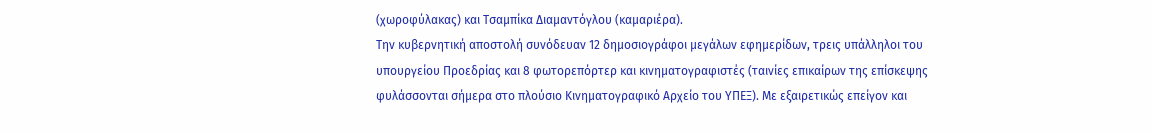(χωροφύλακας) και Τσαμπίκα Διαμαντόγλου (καμαριέρα).
Την κυβερνητική αποστολή συνόδευαν 12 δημοσιογράφοι μεγάλων εφημερίδων, τρεις υπάλληλοι του υπουργείου Προεδρίας και 8 φωτορεπόρτερ και κινηματογραφιστές (ταινίες επικαίρων της επίσκεψης φυλάσσονται σήμερα στο πλούσιο Κινηματογραφικό Αρχείο του ΥΠΕΞ). Με εξαιρετικώς επείγον και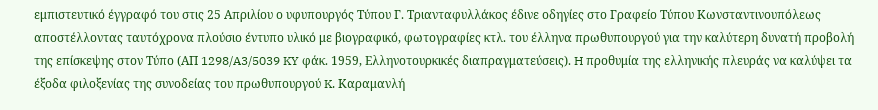εμπιστευτικό έγγραφό του στις 25 Απριλίου ο υφυπουργός Τύπου Γ. Τριανταφυλλάκος έδινε οδηγίες στο Γραφείο Τύπου Κωνσταντινουπόλεως αποστέλλοντας ταυτόχρονα πλούσιο έντυπο υλικό με βιογραφικό, φωτογραφίες κτλ. του έλληνα πρωθυπουργού για την καλύτερη δυνατή προβολή της επίσκεψης στον Τύπο (ΑΠ 1298/A3/5039 KY φάκ. 1959, Ελληνοτουρκικές διαπραγματεύσεις). H προθυμία της ελληνικής πλευράς να καλύψει τα έξοδα φιλοξενίας της συνοδείας του πρωθυπουργού K. Καραμανλή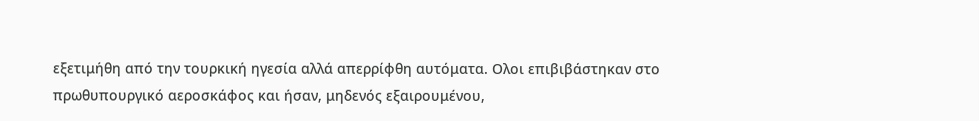εξετιμήθη από την τουρκική ηγεσία αλλά απερρίφθη αυτόματα. Ολοι επιβιβάστηκαν στο πρωθυπουργικό αεροσκάφος και ήσαν, μηδενός εξαιρουμένου,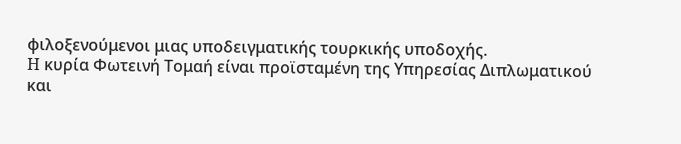φιλοξενούμενοι μιας υποδειγματικής τουρκικής υποδοχής.
H κυρία Φωτεινή Τομαή είναι προϊσταμένη της Υπηρεσίας Διπλωματικού και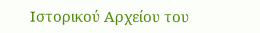Ιστορικού Αρχείου του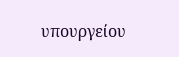υπουργείου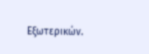Εξωτερικών.